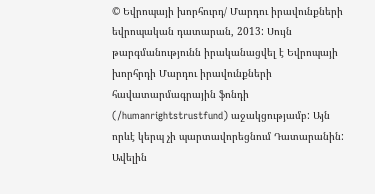© Եվրոպայի խորհուրդ/ Մարդու իրավունքների եվրոպական դատարան, 2013: Սույն թարգմանությունն իրականացվել է Եվրոպայի խորհրդի Մարդու իրավունքների հավատարմագրային ֆոնդի (/humanrightstrustfund) աջակցությամբ: Այն որևէ կերպ չի պարտավորեցնում Դատարանին: Ավելին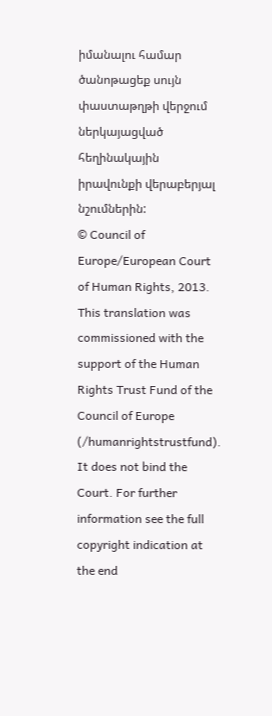իմանալու համար ծանոթացեք սույն փաստաթղթի վերջում ներկայացված հեղինակային իրավունքի վերաբերյալ նշումներին:
© Council of Europe/European Court of Human Rights, 2013. This translation was commissioned with the support of the Human Rights Trust Fund of the Council of Europe (/humanrightstrustfund). It does not bind the Court. For further information see the full copyright indication at the end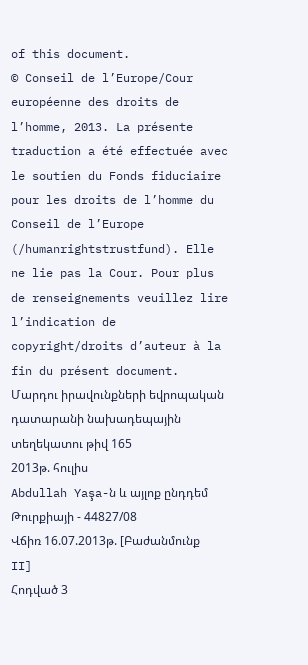of this document.
© Conseil de l’Europe/Cour européenne des droits de l’homme, 2013. La présente traduction a été effectuée avec le soutien du Fonds fiduciaire pour les droits de l’homme du Conseil de l’Europe (/humanrightstrustfund). Elle ne lie pas la Cour. Pour plus de renseignements veuillez lire l’indication de copyright/droits d’auteur à la fin du présent document.
Մարդու իրավունքների եվրոպական դատարանի նախադեպային տեղեկատու թիվ 165
2013թ. հուլիս
Abdullah Yaşa-ն և այլոք ընդդեմ Թուրքիայի - 44827/08
Վճիռ 16.07.2013թ. [Բաժանմունք II]
Հոդված 3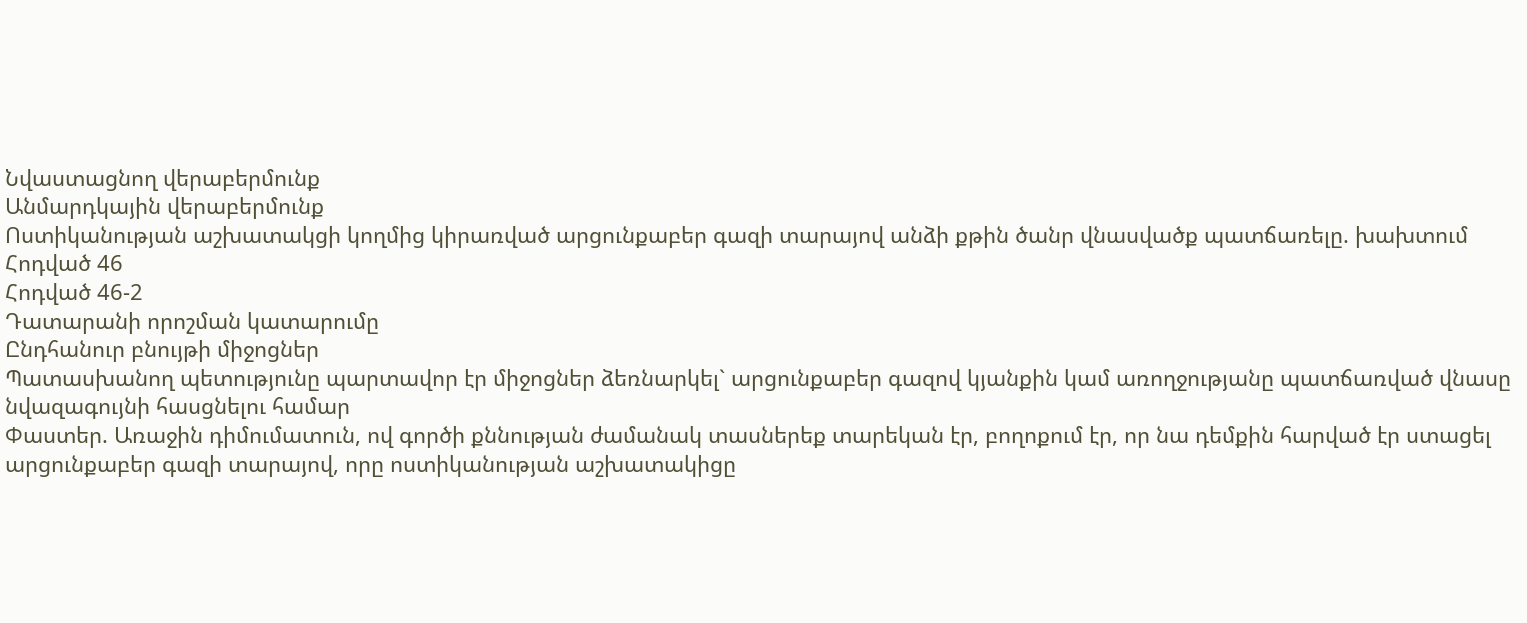Նվաստացնող վերաբերմունք
Անմարդկային վերաբերմունք
Ոստիկանության աշխատակցի կողմից կիրառված արցունքաբեր գազի տարայով անձի քթին ծանր վնասվածք պատճառելը. խախտում
Հոդված 46
Հոդված 46-2
Դատարանի որոշման կատարումը
Ընդհանուր բնույթի միջոցներ
Պատասխանող պետությունը պարտավոր էր միջոցներ ձեռնարկել` արցունքաբեր գազով կյանքին կամ առողջությանը պատճառված վնասը նվազագույնի հասցնելու համար
Փաստեր. Առաջին դիմումատուն, ով գործի քննության ժամանակ տասներեք տարեկան էր, բողոքում էր, որ նա դեմքին հարված էր ստացել արցունքաբեր գազի տարայով, որը ոստիկանության աշխատակիցը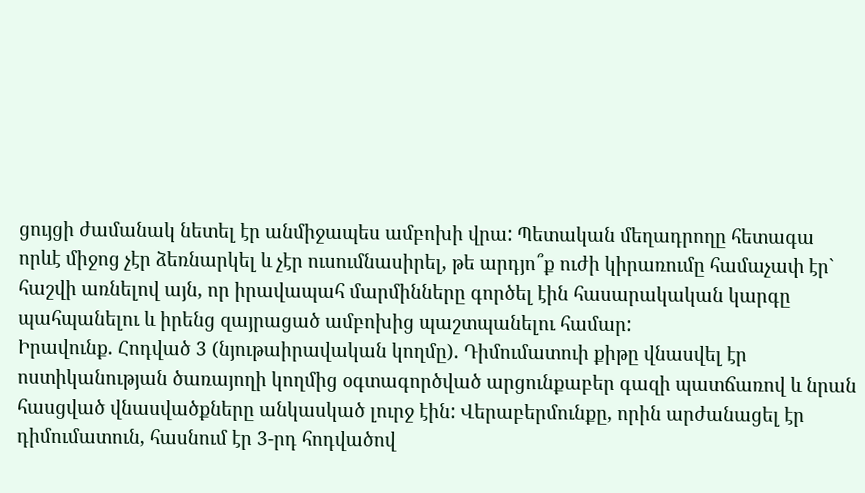ցույցի ժամանակ նետել էր անմիջապես ամբոխի վրա: Պետական մեղադրողը հետագա որևէ միջոց չէր ձեռնարկել և չէր ուսումնասիրել, թե արդյո՞ք ուժի կիրառումը համաչափ էր` հաշվի առնելով այն, որ իրավապահ մարմինները գործել էին հասարակական կարգը պահպանելու և իրենց զայրացած ամբոխից պաշտպանելու համար:
Իրավունք. Հոդված 3 (նյութաիրավական կողմը). Դիմումատուի քիթը վնասվել էր ոստիկանության ծառայողի կողմից օգտագործված արցունքաբեր գազի պատճառով և նրան հասցված վնասվածքները անկասկած լուրջ էին: Վերաբերմունքը, որին արժանացել էր դիմումատուն, հասնում էր 3-րդ հոդվածով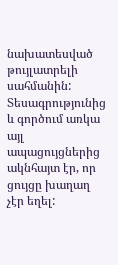նախատեսված թույլատրելի սահմանին:
Տեսագրությունից և գործում առկա այլ ապացույցներից ակնհայտ էր, որ ցույցը խաղաղ չէր եղել: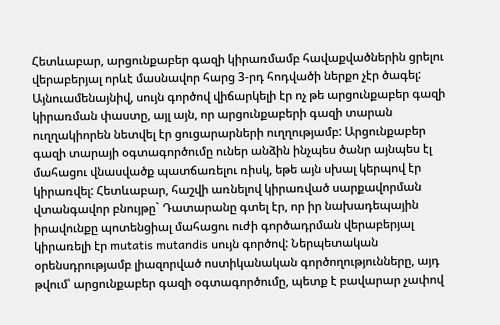Հետևաբար, արցունքաբեր գազի կիրառմամբ հավաքվածներին ցրելու վերաբերյալ որևէ մասնավոր հարց 3-րդ հոդվածի ներքո չէր ծագել: Այնուամենայնիվ, սույն գործով վիճարկելի էր ոչ թե արցունքաբեր գազի կիրառման փաստը, այլ այն, որ արցունքաբերի գազի տարան ուղղակիորեն նետվել էր ցուցարարների ուղղությամբ: Արցունքաբեր գազի տարայի օգտագործումը ուներ անձին ինչպես ծանր այնպես էլ մահացու վնասվածք պատճառելու ռիսկ, եթե այն սխալ կերպով էր կիրառվել: Հետևաբար, հաշվի առնելով կիրառված սարքավորման վտանգավոր բնույթը` Դատարանը գտել էր, որ իր նախադեպային իրավունքը պոտենցիալ մահացու ուժի գործադրման վերաբերյալ կիրառելի էր mutatis mutandis սույն գործով: Ներպետական օրենսդրությամբ լիազորված ոստիկանական գործողությունները, այդ թվում՝ արցունքաբեր գազի օգտագործումը, պետք է բավարար չափով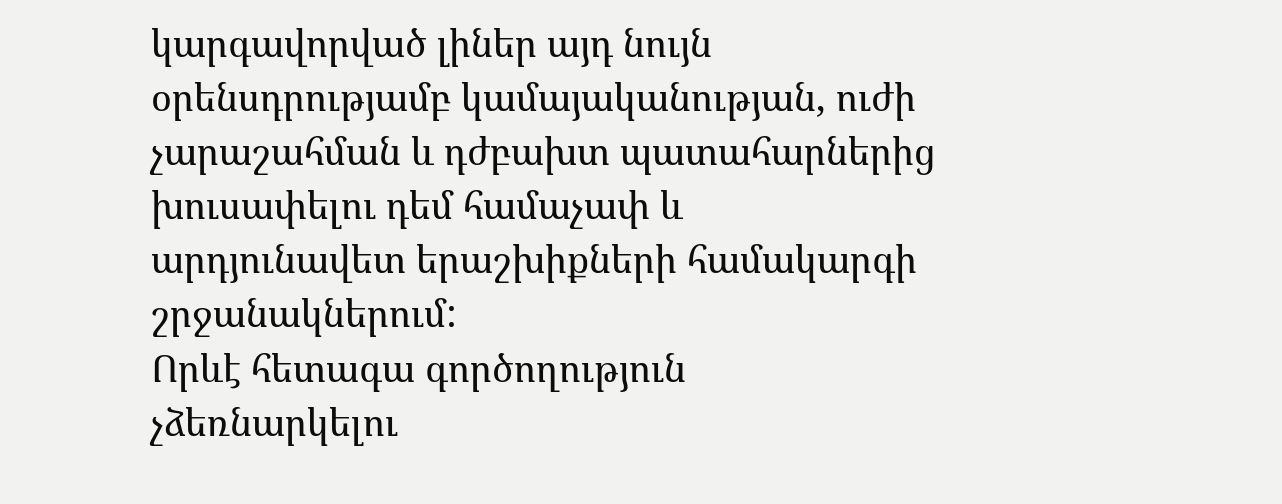կարգավորված լիներ այդ նույն օրենսդրությամբ կամայականության, ուժի չարաշահման և դժբախտ պատահարներից խուսափելու դեմ համաչափ և արդյունավետ երաշխիքների համակարգի շրջանակներում:
Որևէ հետագա գործողություն չձեռնարկելու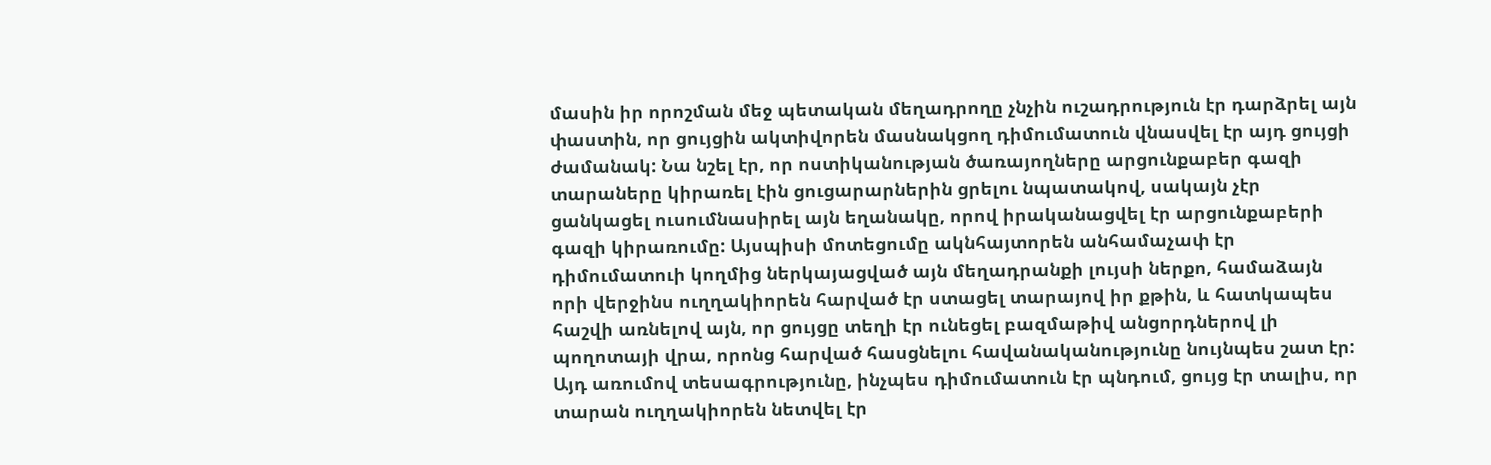մասին իր որոշման մեջ պետական մեղադրողը չնչին ուշադրություն էր դարձրել այն փաստին, որ ցույցին ակտիվորեն մասնակցող դիմումատուն վնասվել էր այդ ցույցի ժամանակ: Նա նշել էր, որ ոստիկանության ծառայողները արցունքաբեր գազի տարաները կիրառել էին ցուցարարներին ցրելու նպատակով, սակայն չէր ցանկացել ուսումնասիրել այն եղանակը, որով իրականացվել էր արցունքաբերի գազի կիրառումը: Այսպիսի մոտեցումը ակնհայտորեն անհամաչափ էր դիմումատուի կողմից ներկայացված այն մեղադրանքի լույսի ներքո, համաձայն որի վերջինս ուղղակիորեն հարված էր ստացել տարայով իր քթին, և հատկապես հաշվի առնելով այն, որ ցույցը տեղի էր ունեցել բազմաթիվ անցորդներով լի պողոտայի վրա, որոնց հարված հասցնելու հավանականությունը նույնպես շատ էր: Այդ առումով տեսագրությունը, ինչպես դիմումատուն էր պնդում, ցույց էր տալիս, որ տարան ուղղակիորեն նետվել էր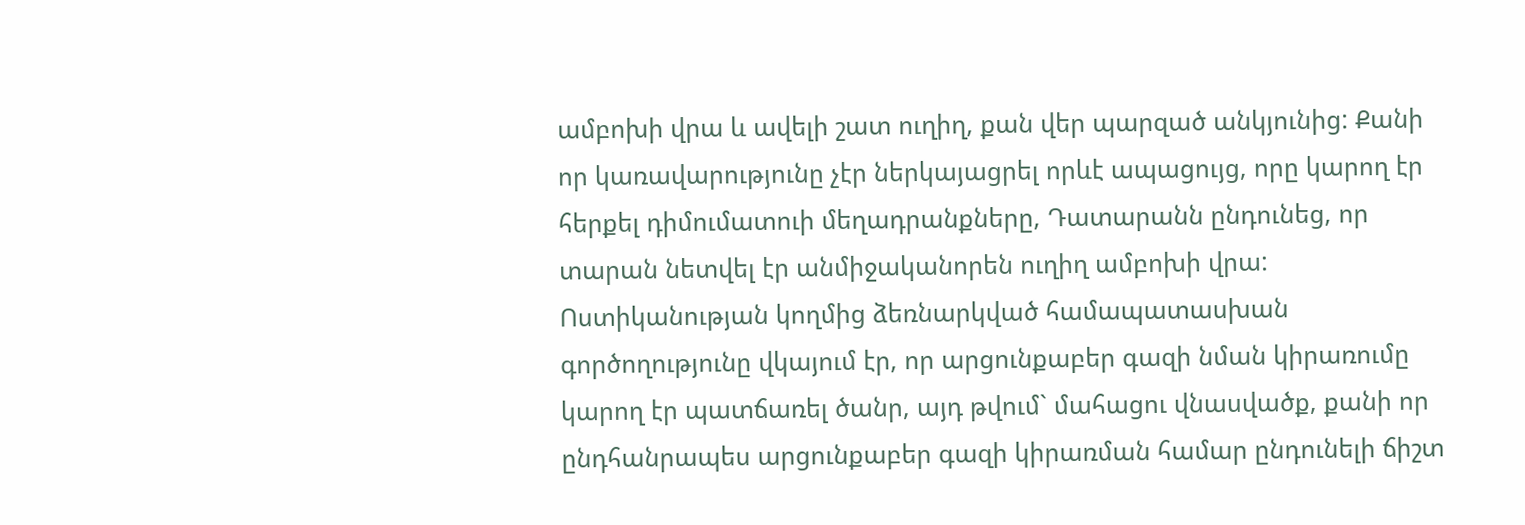ամբոխի վրա և ավելի շատ ուղիղ, քան վեր պարզած անկյունից: Քանի որ կառավարությունը չէր ներկայացրել որևէ ապացույց, որը կարող էր հերքել դիմումատուի մեղադրանքները, Դատարանն ընդունեց, որ տարան նետվել էր անմիջականորեն ուղիղ ամբոխի վրա: Ոստիկանության կողմից ձեռնարկված համապատասխան գործողությունը վկայում էր, որ արցունքաբեր գազի նման կիրառումը կարող էր պատճառել ծանր, այդ թվում` մահացու վնասվածք, քանի որ ընդհանրապես արցունքաբեր գազի կիրառման համար ընդունելի ճիշտ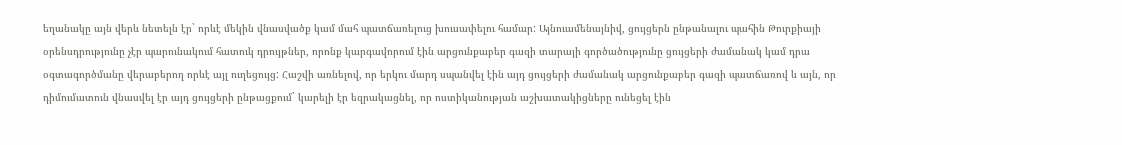եղանակը այն վերև նետելն էր` որևէ մեկին վնասվածք կամ մահ պատճառելուց խուսափելու համար: Այնուամենայնիվ, ցույցերն ընթանալու պահին Թուրքիայի օրենսդրությունը չէր պարունակում հատուկ դրույթներ, որոնք կարգավորում էին արցունքաբեր գազի տարայի գործածությունը ցույցերի ժամանակ կամ դրա օգտագործմանը վերաբերող որևէ այլ ուղեցույց: Հաշվի առնելով, որ երկու մարդ սպանվել էին այդ ցույցերի ժամանակ արցունքաբեր գազի պատճառով և այն, որ դիմումատուն վնասվել էր այդ ցույցերի ընթացքում` կարելի էր եզրակացնել, որ ոստիկանության աշխատակիցները ունեցել էին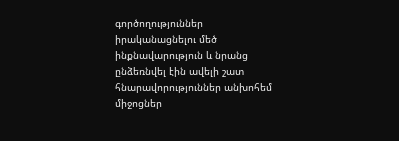գործողություններ իրականացնելու մեծ ինքնավարություն և նրանց ընձեռնվել էին ավելի շատ հնարավորություններ անխոհեմ միջոցներ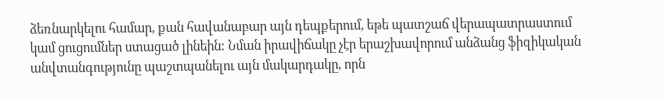ձեռնարկելու համար, քան հավանաբար այն դեպքերում, եթե պատշաճ վերապատրաստում կամ ցուցումներ ստացած լինեին: Նման իրավիճակը չէր երաշխավորում անձանց ֆիզիկական անվտանգությունը պաշտպանելու այն մակարդակը, որն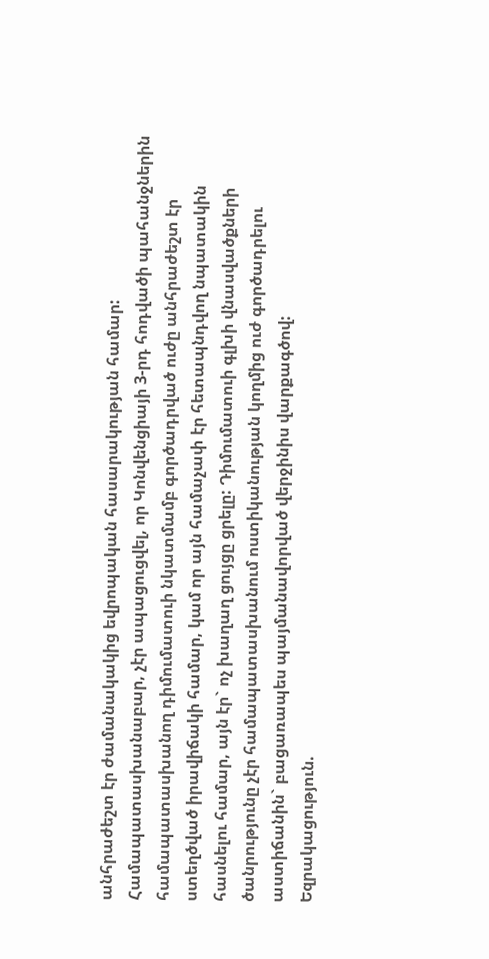անհրաժեշտ էր ժամանակակից եվրոպական հասարակության համար:
Համապատասխանաբար, չէր ապացուցվել, որ Կոնվենցիայի 3-րդ հոդվածի պահանջներին համապատասխանող դիմումատուի նկատմամբ գործադրված ուժը անհրաժեշտ էր ստեղծված իրավիճակի համար, կամ որ այն համաչափ էր հետապնդվող նպատակին հասնելու համար, այն էր` ոչ խաղաղ ցույցը ցրելը: Դիմումատուի գլխի վնասվածքների ծանրությունը չէր համապատասխանում ոստիկանության կողմից ուժ գործադրելու աստիճանին` բացառապես պայմանավորված վերջինիս վարքագծով:
Եզրակացություն.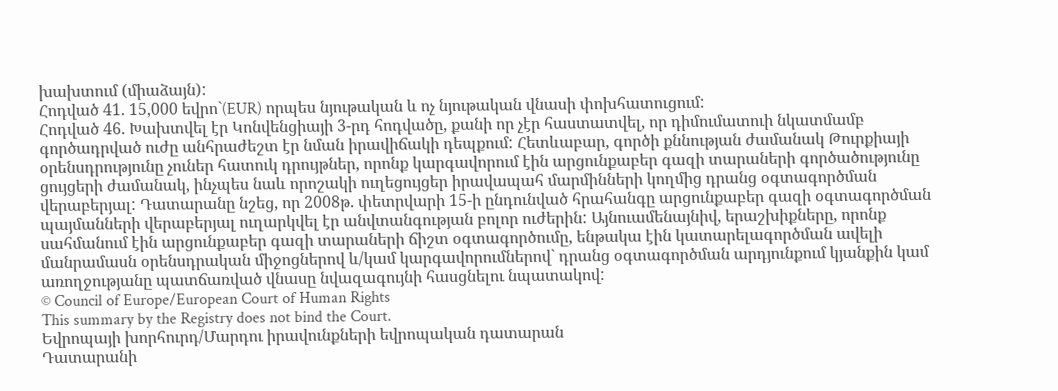խախտում (միաձայն):
Հոդված 41. 15,000 եվրո`(EUR) որպես նյութական և ոչ նյութական վնասի փոխհատուցում:
Հոդված 46. Խախտվել էր Կոնվենցիայի 3-րդ հոդվածը, քանի որ չէր հաստատվել, որ դիմումատուի նկատմամբ գործադրված ուժը անհրաժեշտ էր նման իրավիճակի դեպքում: Հետևաբար, գործի քննության ժամանակ Թուրքիայի օրենսդրությունը չուներ հատուկ դրույթներ, որոնք կարգավորում էին արցունքաբեր գազի տարաների գործածությունը ցույցերի ժամանակ, ինչպես նաև որոշակի ուղեցույցեր իրավապահ մարմինների կողմից դրանց օգտագործման վերաբերյալ: Դատարանը նշեց, որ 2008թ. փետրվարի 15-ի ընդունված հրահանգը արցունքաբեր գազի օգտագործման պայմանների վերաբերյալ ուղարկվել էր անվտանգության բոլոր ուժերին: Այնուամենայնիվ, երաշխիքները, որոնք սահմանում էին արցունքաբեր գազի տարաների ճիշտ օգտագործումը, ենթակա էին կատարելագործման ավելի մանրամասն օրենսդրական միջոցներով և/կամ կարգավորումներով` դրանց օգտագործման արդյունքում կյանքին կամ առողջությանը պատճառված վնասը նվազագույնի հասցնելու նպատակով:
© Council of Europe/European Court of Human Rights
This summary by the Registry does not bind the Court.
Եվրոպայի խորհուրդ/Մարդու իրավունքների եվրոպական դատարան
Դատարանի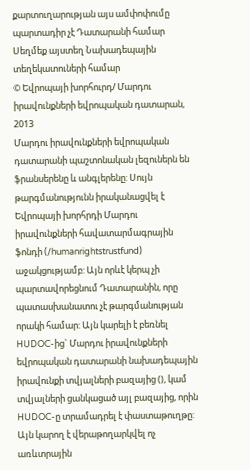քարտուղարության այս ամփոփումը պարտադիր չէ Դատարանի համար
Սեղմեք այստեղ Նախադեպային տեղեկատուների համար
© Եվրոպայի խորհուրդ/ Մարդու իրավունքների եվրոպական դատարան, 2013
Մարդու իրավունքների եվրոպական դատարանի պաշտոնական լեզուներն են ֆրանսերենը և անգլերենը: Սույն թարգմանությունն իրականացվել է Եվրոպայի խորհրդի Մարդու իրավունքների հավատարմագրային ֆոնդի (/humanrightstrustfund) աջակցությամբ: Այն որևէ կերպ չի պարտավորեցնում Դատարանին, որը պատասխանատու չէ թարգմանության որակի համար: Այն կարելի է բեռնել HUDOC-ից` Մարդու իրավունքների եվրոպական դատարանի նախադեպային իրավունքի տվյալների բազայից (), կամ տվյալների ցանկացած այլ բազայից, որին HUDOC-ը տրամադրել է փաստաթուղթը: Այն կարող է վերաթողարկվել ոչ առևտրային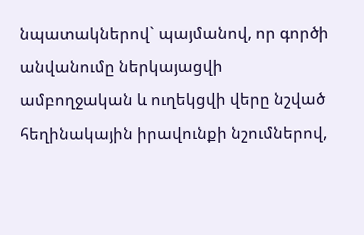նպատակներով` պայմանով, որ գործի անվանումը ներկայացվի ամբողջական և ուղեկցվի վերը նշված հեղինակային իրավունքի նշումներով,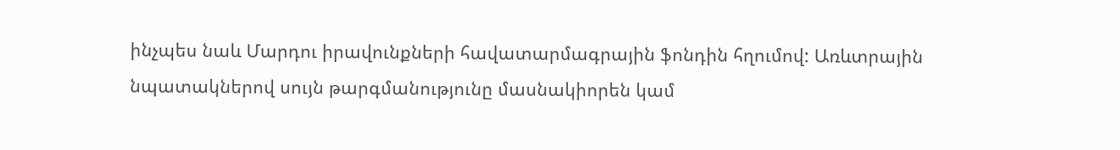ինչպես նաև Մարդու իրավունքների հավատարմագրային ֆոնդին հղումով: Առևտրային նպատակներով սույն թարգմանությունը մասնակիորեն կամ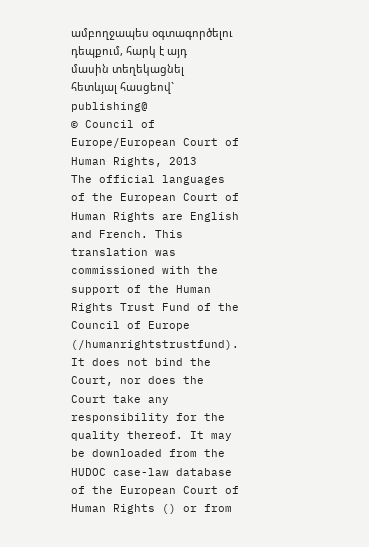ամբողջապես օգտագործելու դեպքում, հարկ է այդ մասին տեղեկացնել հետևյալ հասցեով` publishing@
© Council of Europe/European Court of Human Rights, 2013
The official languages of the European Court of Human Rights are English and French. This translation was commissioned with the support of the Human Rights Trust Fund of the Council of Europe (/humanrightstrustfund). It does not bind the Court, nor does the Court take any responsibility for the quality thereof. It may be downloaded from the HUDOC case-law database of the European Court of Human Rights () or from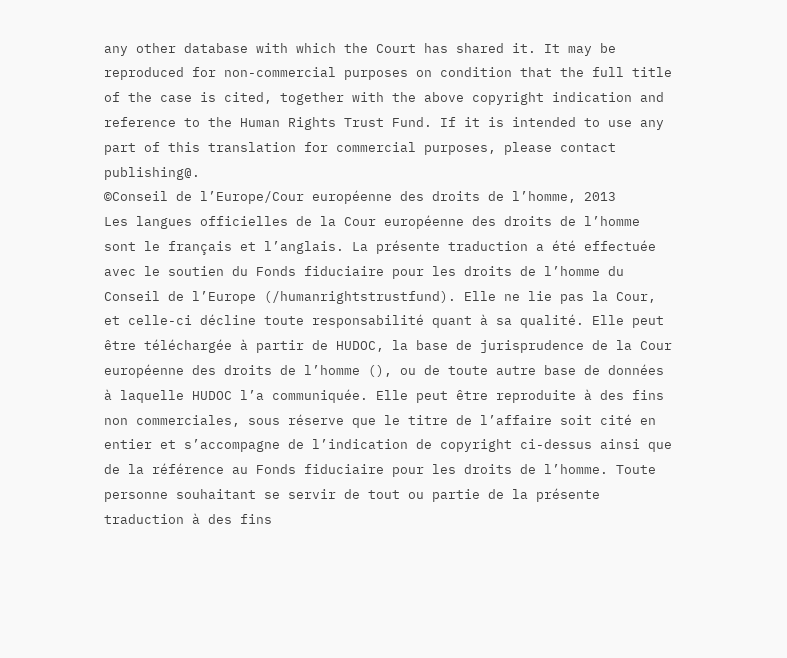any other database with which the Court has shared it. It may be reproduced for non-commercial purposes on condition that the full title of the case is cited, together with the above copyright indication and reference to the Human Rights Trust Fund. If it is intended to use any part of this translation for commercial purposes, please contact publishing@.
©Conseil de l’Europe/Cour européenne des droits de l’homme, 2013
Les langues officielles de la Cour européenne des droits de l’homme sont le français et l’anglais. La présente traduction a été effectuée avec le soutien du Fonds fiduciaire pour les droits de l’homme du Conseil de l’Europe (/humanrightstrustfund). Elle ne lie pas la Cour, et celle-ci décline toute responsabilité quant à sa qualité. Elle peut être téléchargée à partir de HUDOC, la base de jurisprudence de la Cour européenne des droits de l’homme (), ou de toute autre base de données à laquelle HUDOC l’a communiquée. Elle peut être reproduite à des fins non commerciales, sous réserve que le titre de l’affaire soit cité en entier et s’accompagne de l’indication de copyright ci-dessus ainsi que de la référence au Fonds fiduciaire pour les droits de l’homme. Toute personne souhaitant se servir de tout ou partie de la présente traduction à des fins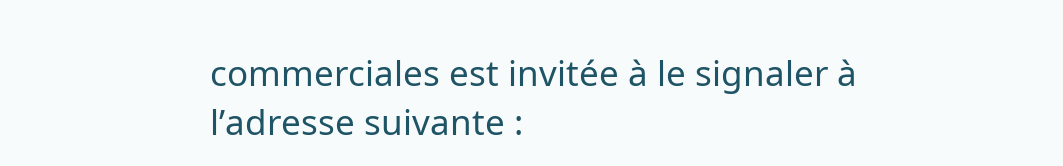commerciales est invitée à le signaler à l’adresse suivante :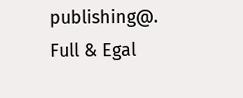publishing@.
Full & Egal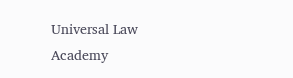Universal Law Academy